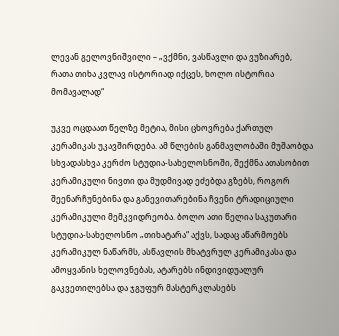ლევან გელოვნიშვილი – „ვქმნი, ვასწავლი და ვუზიარებ, რათა თიხა კვლავ ისტორიად იქცეს, ხოლო ისტორია მომავალად“

უკვე ოცდაათ წელზე მეტია, მისი ცხოვრება ქართულ კერამიკას უკავშირდება. ამ წლების განმავლობაში მუშაობდა სხვადასხვა კერძო სტუდია-სახელოსნოში, შექმნა ათასობით კერამიკული ნივთი და მუდმივად ეძებდა გზებს, როგორ შეენარჩუნებინა და განევითარებინა ჩვენი ტრადიციული კერამიკული მემკვიდრეობა. ბოლო ათი წელია საკუთარი სტუდია-სახელოსნო „თიხატარა“ აქვს, სადაც აწარმოებს კერამიკულ ნაწარმს, ასწავლის მხატვრულ კერამიკასა და ამოყვანის ხელოვნებას, ატარებს ინდივიდუალურ გაკვეთილებსა და ჯგუფურ მასტერკლასებს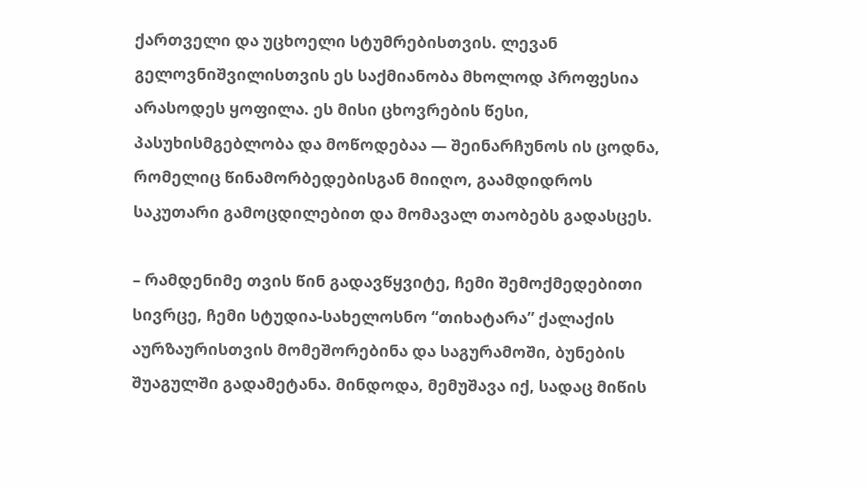ქართველი და უცხოელი სტუმრებისთვის. ლევან გელოვნიშვილისთვის ეს საქმიანობა მხოლოდ პროფესია არასოდეს ყოფილა. ეს მისი ცხოვრების წესი, პასუხისმგებლობა და მოწოდებაა — შეინარჩუნოს ის ცოდნა, რომელიც წინამორბედებისგან მიიღო, გაამდიდროს საკუთარი გამოცდილებით და მომავალ თაობებს გადასცეს.

– რამდენიმე თვის წინ გადავწყვიტე, ჩემი შემოქმედებითი სივრცე, ჩემი სტუდია-სახელოსნო “თიხატარა” ქალაქის აურზაურისთვის მომეშორებინა და საგურამოში, ბუნების შუაგულში გადამეტანა. მინდოდა, მემუშავა იქ, სადაც მიწის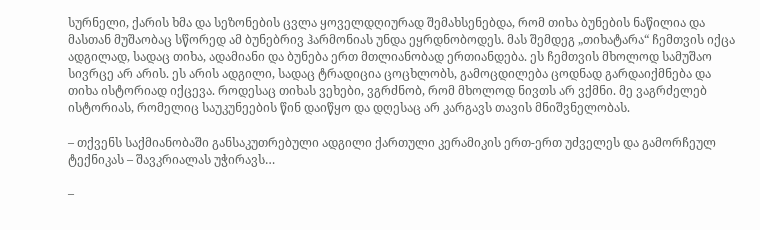სურნელი, ქარის ხმა და სეზონების ცვლა ყოველდღიურად შემახსენებდა, რომ თიხა ბუნების ნაწილია და მასთან მუშაობაც სწორედ ამ ბუნებრივ ჰარმონიას უნდა ეყრდნობოდეს. მას შემდეგ „თიხატარა“ ჩემთვის იქცა ადგილად, სადაც თიხა, ადამიანი და ბუნება ერთ მთლიანობად ერთიანდება. ეს ჩემთვის მხოლოდ სამუშაო სივრცე არ არის. ეს არის ადგილი, სადაც ტრადიცია ცოცხლობს, გამოცდილება ცოდნად გარდაიქმნება და თიხა ისტორიად იქცევა. როდესაც თიხას ვეხები, ვგრძნობ, რომ მხოლოდ ნივთს არ ვქმნი. მე ვაგრძელებ ისტორიას, რომელიც საუკუნეების წინ დაიწყო და დღესაც არ კარგავს თავის მნიშვნელობას.

– თქვენს საქმიანობაში განსაკუთრებული ადგილი ქართული კერამიკის ერთ-ერთ უძველეს და გამორჩეულ ტექნიკას – შავკრიალას უჭირავს…

–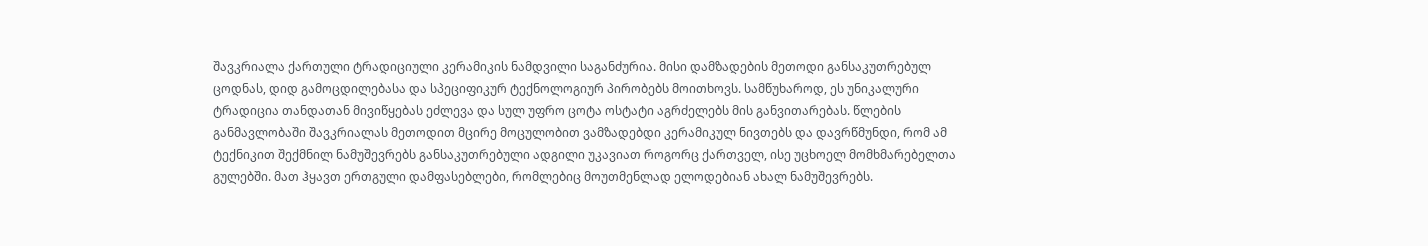შავკრიალა ქართული ტრადიციული კერამიკის ნამდვილი საგანძურია. მისი დამზადების მეთოდი განსაკუთრებულ ცოდნას, დიდ გამოცდილებასა და სპეციფიკურ ტექნოლოგიურ პირობებს მოითხოვს. სამწუხაროდ, ეს უნიკალური ტრადიცია თანდათან მივიწყებას ეძლევა და სულ უფრო ცოტა ოსტატი აგრძელებს მის განვითარებას. წლების განმავლობაში შავკრიალას მეთოდით მცირე მოცულობით ვამზადებდი კერამიკულ ნივთებს და დავრწმუნდი, რომ ამ ტექნიკით შექმნილ ნამუშევრებს განსაკუთრებული ადგილი უკავიათ როგორც ქართველ, ისე უცხოელ მომხმარებელთა გულებში. მათ ჰყავთ ერთგული დამფასებლები, რომლებიც მოუთმენლად ელოდებიან ახალ ნამუშევრებს.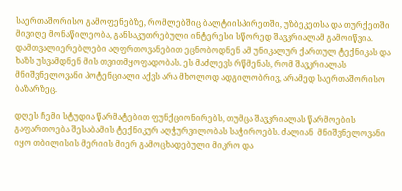საერთაშორისო გამოფენებზე, რომლებშიც ბალტიისპირეთში, უზბეკეთსა და თურქეთში მივიღე მონაწილეობა, განსაკუთრებული ინტერესი სწორედ შავკრიალამ გამოიწვია. დამთვალიერებლები აღფრთოვანებით ეცნობოდნენ ამ უნიკალურ ქართულ ტექნიკას და ხაზს უსვამდნენ მის თვითმყოფადობას. ეს მაძლევს რწმენას, რომ შავკრიალას მნიშვნელოვანი პოტენციალი აქვს არა მხოლოდ ადგილობრივ, არამედ საერთაშორისო ბაზარზეც.

დღეს ჩემი სტუდია წარმატებით ფუნქციონირებს, თუმცა შავკრიალას წარმოების გაფართოება შესაბამის ტექნიკურ აღჭურვილობას საჭიროებს. ძალიან  მნიშვნელოვანი იყო თბილისის მერიის მიერ გამოცხადებული მიკრო და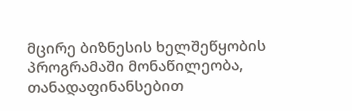მცირე ბიზნესის ხელშეწყობის პროგრამაში მონაწილეობა, თანადაფინანსებით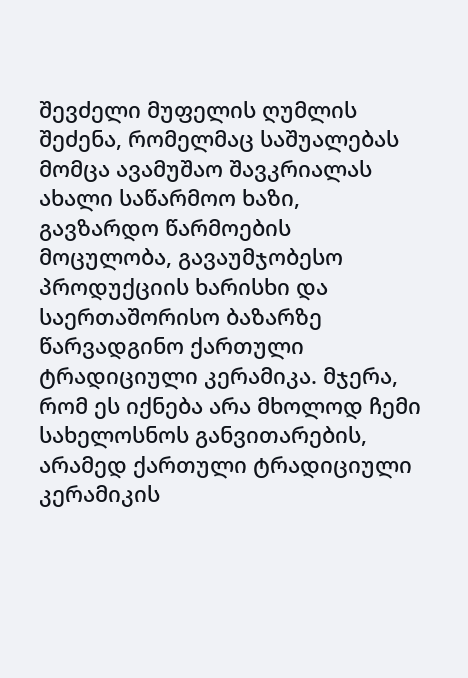შევძელი მუფელის ღუმლის შეძენა, რომელმაც საშუალებას მომცა ავამუშაო შავკრიალას ახალი საწარმოო ხაზი, გავზარდო წარმოების მოცულობა, გავაუმჯობესო პროდუქციის ხარისხი და საერთაშორისო ბაზარზე წარვადგინო ქართული ტრადიციული კერამიკა. მჯერა, რომ ეს იქნება არა მხოლოდ ჩემი სახელოსნოს განვითარების, არამედ ქართული ტრადიციული კერამიკის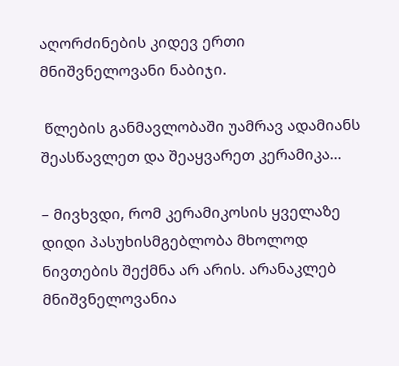აღორძინების კიდევ ერთი მნიშვნელოვანი ნაბიჯი.

 წლების განმავლობაში უამრავ ადამიანს შეასწავლეთ და შეაყვარეთ კერამიკა…

– მივხვდი, რომ კერამიკოსის ყველაზე დიდი პასუხისმგებლობა მხოლოდ ნივთების შექმნა არ არის. არანაკლებ მნიშვნელოვანია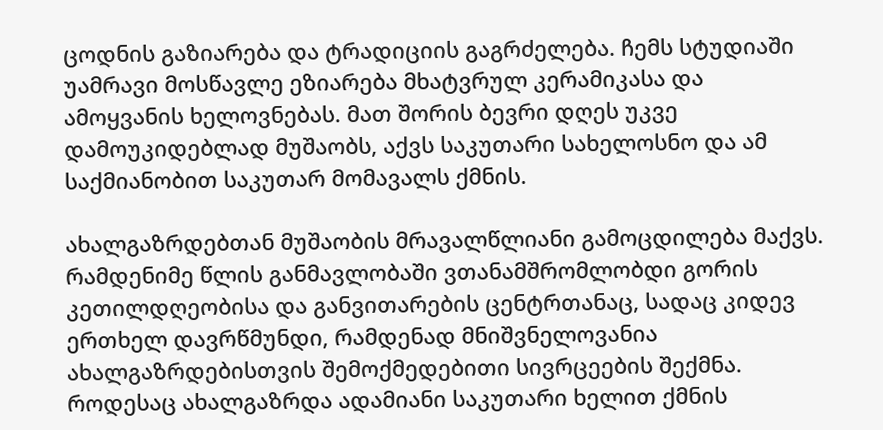ცოდნის გაზიარება და ტრადიციის გაგრძელება. ჩემს სტუდიაში უამრავი მოსწავლე ეზიარება მხატვრულ კერამიკასა და ამოყვანის ხელოვნებას. მათ შორის ბევრი დღეს უკვე დამოუკიდებლად მუშაობს, აქვს საკუთარი სახელოსნო და ამ საქმიანობით საკუთარ მომავალს ქმნის.

ახალგაზრდებთან მუშაობის მრავალწლიანი გამოცდილება მაქვს. რამდენიმე წლის განმავლობაში ვთანამშრომლობდი გორის კეთილდღეობისა და განვითარების ცენტრთანაც, სადაც კიდევ ერთხელ დავრწმუნდი, რამდენად მნიშვნელოვანია ახალგაზრდებისთვის შემოქმედებითი სივრცეების შექმნა. როდესაც ახალგაზრდა ადამიანი საკუთარი ხელით ქმნის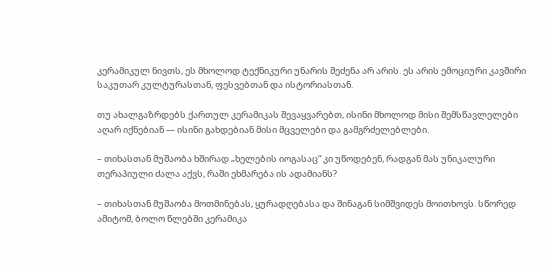კერამიკულ ნივთს, ეს მხოლოდ ტექნიკური უნარის შეძენა არ არის. ეს არის ემოციური კავშირი საკუთარ კულტურასთან, ფესვებთან და ისტორიასთან.

თუ ახალგაზრდებს ქართულ კერამიკას შევაყვარებთ, ისინი მხოლოდ მისი შემსწავლელები აღარ იქნებიან — ისინი გახდებიან მისი მცველები და გამგრძელებლები.

– თიხასთან მუშაობა ხშირად „ხელების იოგასაც“ კი უწოდებენ, რადგან მას უნიკალური თერაპიული ძალა აქვს, რაში ეხმარება ის ადამიანს?

– თიხასთან მუშაობა მოთმინებას, ყურადღებასა და შინაგან სიმშვიდეს მოითხოვს. სწორედ ამიტომ, ბოლო წლებში კერამიკა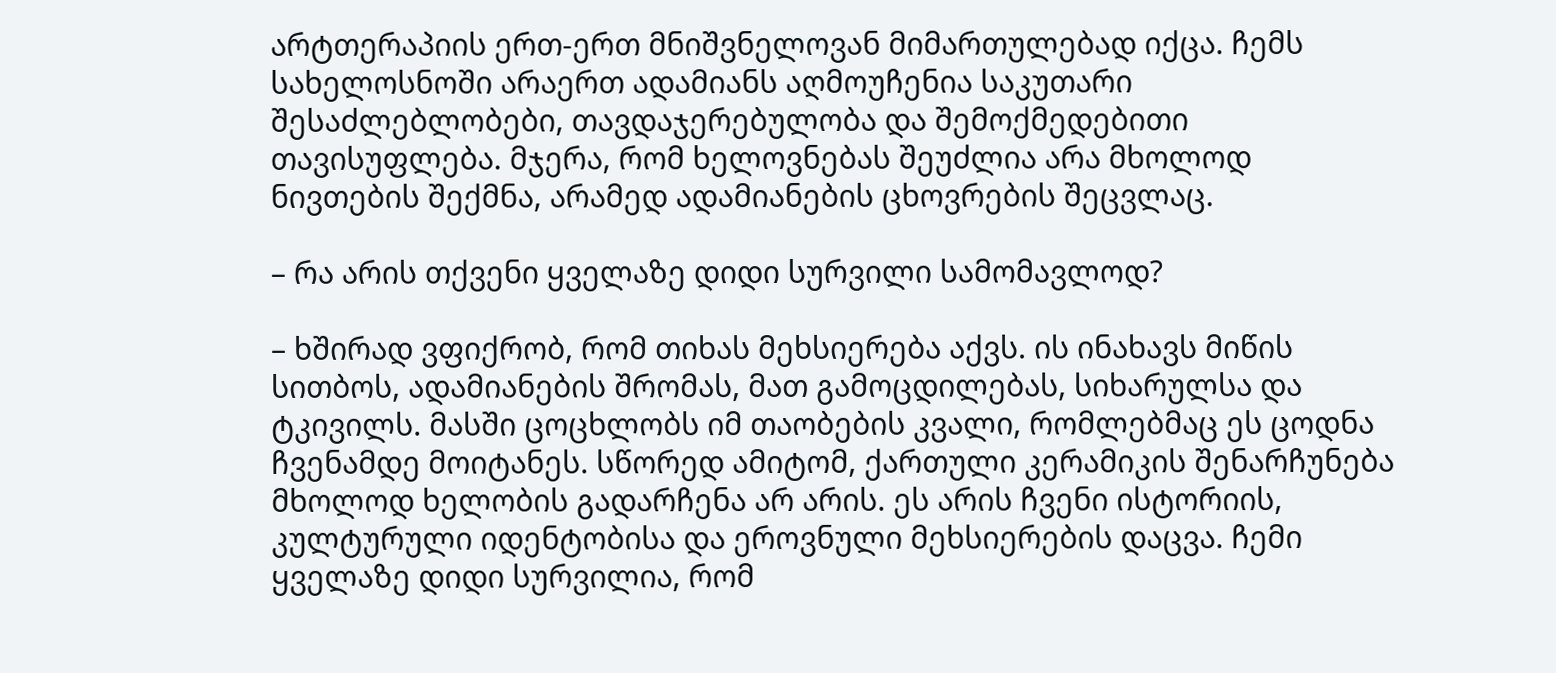არტთერაპიის ერთ-ერთ მნიშვნელოვან მიმართულებად იქცა. ჩემს სახელოსნოში არაერთ ადამიანს აღმოუჩენია საკუთარი შესაძლებლობები, თავდაჯერებულობა და შემოქმედებითი თავისუფლება. მჯერა, რომ ხელოვნებას შეუძლია არა მხოლოდ ნივთების შექმნა, არამედ ადამიანების ცხოვრების შეცვლაც.

– რა არის თქვენი ყველაზე დიდი სურვილი სამომავლოდ?

– ხშირად ვფიქრობ, რომ თიხას მეხსიერება აქვს. ის ინახავს მიწის სითბოს, ადამიანების შრომას, მათ გამოცდილებას, სიხარულსა და ტკივილს. მასში ცოცხლობს იმ თაობების კვალი, რომლებმაც ეს ცოდნა ჩვენამდე მოიტანეს. სწორედ ამიტომ, ქართული კერამიკის შენარჩუნება მხოლოდ ხელობის გადარჩენა არ არის. ეს არის ჩვენი ისტორიის, კულტურული იდენტობისა და ეროვნული მეხსიერების დაცვა. ჩემი ყველაზე დიდი სურვილია, რომ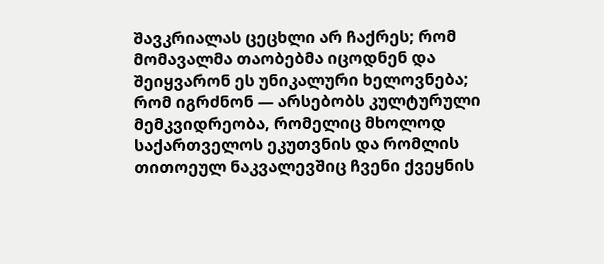შავკრიალას ცეცხლი არ ჩაქრეს; რომ მომავალმა თაობებმა იცოდნენ და შეიყვარონ ეს უნიკალური ხელოვნება; რომ იგრძნონ — არსებობს კულტურული მემკვიდრეობა, რომელიც მხოლოდ საქართველოს ეკუთვნის და რომლის თითოეულ ნაკვალევშიც ჩვენი ქვეყნის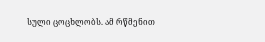სული ცოცხლობს. ამ რწმენით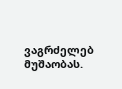ვაგრძელებ მუშაობას.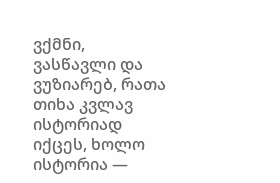ვქმნი, ვასწავლი და ვუზიარებ, რათა თიხა კვლავ ისტორიად იქცეს, ხოლო ისტორია —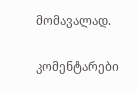მომავალად.

კომენტარები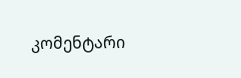კომენტარი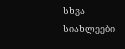სხვა სიახლეები